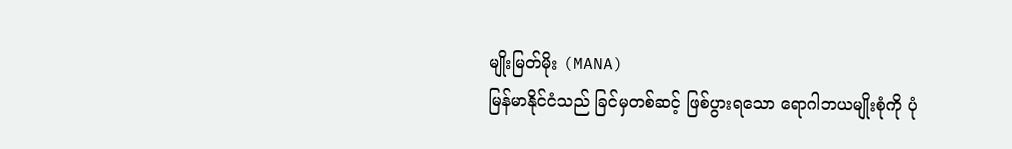မျိုးမြတ်မိုး (MANA)
မြန်မာနိုင်ငံသည် ခြင်မှတစ်ဆင့် ဖြစ်ပွားရသော ရောဂါဘယမျိုးစုံကို ပုံ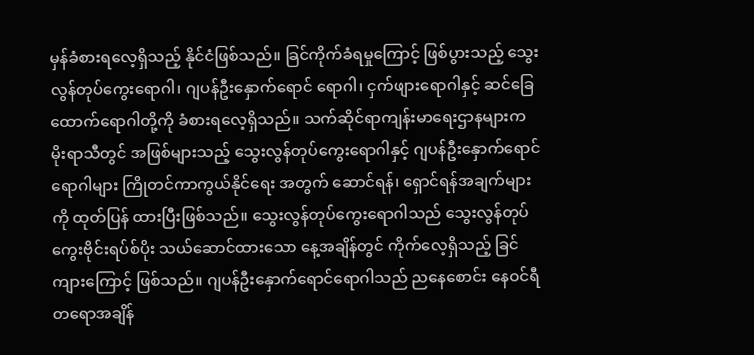မှန်ခံစားရလေ့ရှိသည့် နိုင်ငံဖြစ်သည်။ ခြင်ကိုက်ခံရမှုကြောင့် ဖြစ်ပွားသည့် သွေးလွန်တုပ်ကွေးရောဂါ၊ ဂျပန်ဦးနှောက်ရောင် ရောဂါ၊ ငှက်ဖျားရောဂါနှင့် ဆင်ခြေထောက်ရောဂါတို့ကို ခံစားရလေ့ရှိသည်။ သက်ဆိုင်ရာကျန်းမာရေးဌာနများက မိုးရာသီတွင် အဖြစ်များသည့် သွေးလွန်တုပ်ကွေးရောဂါနှင့် ဂျပန်ဦးနှောက်ရောင် ရောဂါများ ကြိုတင်ကာကွယ်နိုင်ရေး အတွက် ဆောင်ရန်၊ ရှောင်ရန်အချက်များကို ထုတ်ပြန် ထားပြီးဖြစ်သည်။ သွေးလွန်တုပ်ကွေးရောဂါသည် သွေးလွန်တုပ်ကွေးဗိုင်းရပ်စ်ပိုး သယ်ဆောင်ထားသော နေ့အချိန်တွင် ကိုက်လေ့ရှိသည့် ခြင်ကျားကြောင့် ဖြစ်သည်။ ဂျပန်ဦးနှောက်ရောင်ရောဂါသည် ညနေစောင်း နေဝင်ရီတရောအချိန်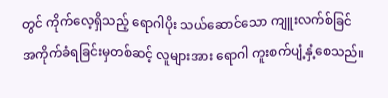တွင် ကိုက်လေ့ရှိသည့် ရောဂါပိုး သယ်ဆောင်သော ကျူးလက်စ်ခြင် အကိုက်ခံရခြင်းမှတစ်ဆင့် လူများအား ရောဂါ ကူးစက်ပျံ့နှံ့စေသည်။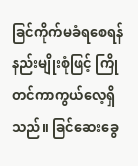ခြင်ကိုက်မခံရစေရန် နည်းမျိုးစုံဖြင့် ကြိုတင်ကာကွယ်လေ့ရှိသည်။ ခြင်ဆေးခွေ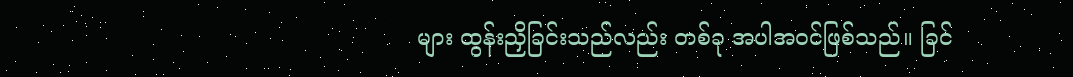များ ထွန်းညှိခြင်းသည်လည်း တစ်ခု အပါအဝင်ဖြစ်သည်။ ခြင်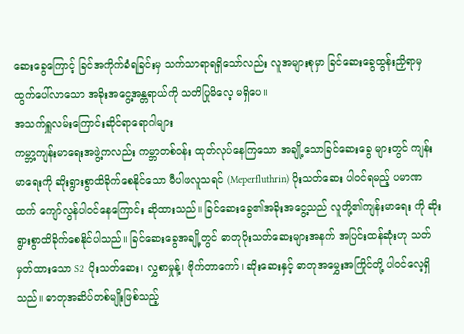ဆေးခွေကြောင့် ခြင်အကိုက်ခံရခြင်းမှ သက်သာရာရရှိသော်လည်း လူအများစုမှာ ခြင်ဆေးခွေထွန်းညှိရာမှ ထွက်ပေါ်လာသော အခိုးအငွေ့အန္တရာယ်ကို သတိပြုမိလေ့ မရှိပေ။
အသက်ရှူလမ်းကြောင်းဆိုင်ရာရောဂါများ
ကမ္ဘာ့ကျန်းမာရေးအဖွဲ့ကလည်း ကမ္ဘာတစ်ဝန်း ထုတ်လုပ်နေကြသော အချို့သောခြင်ဆေးခွေ များတွင် ကျန်းမာရေးကို ဆိုးရွားစွာထိခိုက်စေနိုင်သော မီပါဖလူသရင် (Meperfluthrin) ပိုးသတ်ဆေး ပါဝင်ရမည့် ပမာဏထက် ကျော်လွန်ပါဝင်နေကြောင်း ဆိုထားသည်။ ခြင်ဆေးခွေ၏အခိုးအငွေ့သည် လူတို့၏ကျန်းမာရေး ကို ဆိုးရွားစွာထိခိုက်စေနိုင်ပါသည်။ ခြင်ဆေးခွေအချို့တွင် ဓာတုပိုးသတ်ဆေးများအနက် အပြင်းထန်ဆုံးဟု သတ်မှတ်ထားသော S2 ပိုးသတ်ဆေး၊ လွှစာမှုန့်၊ ဗိုက်တာကော်၊ ဆိုးဆေးနှင့် ဓာတုအမွှေးအကြိုင်တို့ ပါဝင်လေ့ရှိသည်။ ဓာတုအဆိပ်တစ်မျိုးဖြစ်သည့်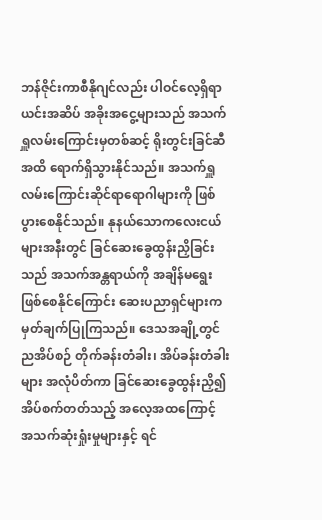ဘန်ဇိုင်းကာစီနိုဂျင်လည်း ပါဝင်လေ့ရှိရာ ယင်းအဆိပ် အခိုးအငွေ့များသည် အသက်ရှူလမ်းကြောင်းမှတစ်ဆင့် ရိုးတွင်းခြင်ဆီအထိ ရောက်ရှိသွားနိုင်သည်။ အသက်ရှူ လမ်းကြောင်းဆိုင်ရာရောဂါများကို ဖြစ်ပွားစေနိုင်သည်။ နုနယ်သောကလေးငယ်များအနီးတွင် ခြင်ဆေးခွေထွန်းညှိခြင်းသည် အသက်အန္တရာယ်ကို အချိန်မရွေးဖြစ်စေနိုင်ကြောင်း ဆေးပညာရှင်များက မှတ်ချက်ပြုကြသည်။ ဒေသအချို့တွင် ညအိပ်စဉ် တိုက်ခန်းတံခါး၊ အိပ်ခန်းတံခါးများ အလုံပိတ်ကာ ခြင်ဆေးခွေထွန်းညှိ၍ အိပ်စက်တတ်သည့် အလေ့အထကြောင့် အသက်ဆုံးရှုံးမှုများနှင့် ရင်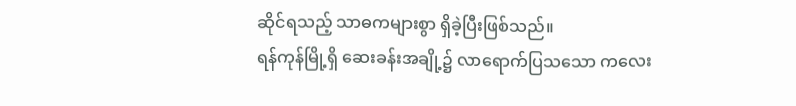ဆိုင်ရသည့် သာဓကများစွာ ရှိခဲ့ပြီးဖြစ်သည်။
ရန်ကုန်မြို့ရှိ ဆေးခန်းအချို့၌ လာရောက်ပြသသော ကလေး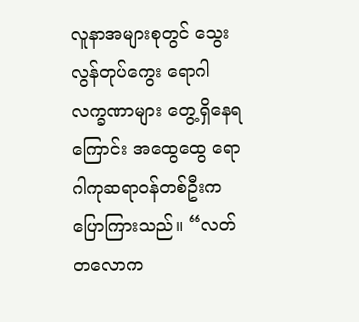လူနာအများစုတွင် သွေးလွန်တုပ်ကွေး ရောဂါလက္ခဏာများ တွေ့ရှိနေရကြောင်း အထွေထွေ ရောဂါကုဆရာဝန်တစ်ဦးက ပြောကြားသည်။ “လတ်တလောက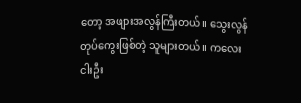တော့ အဖျားအလွန်ကြီးတယ်။ သွေးလွန်တုပ်ကွေးဖြစ်တဲ့ သူများတယ်။ ကလေးငါးဦး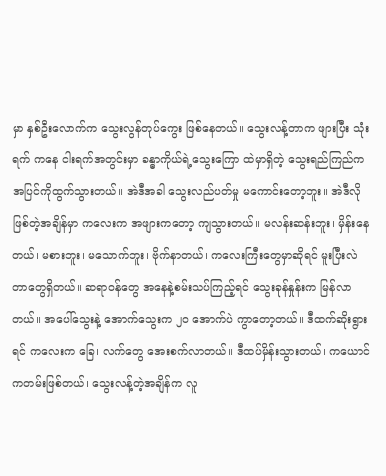မှာ နှစ်ဦးလောက်က သွေးလွန်တုပ်ကွေး ဖြစ်နေတယ်။ သွေးလန့်တာက ဖျားပြီး သုံးရက် ကနေ ငါးရက်အတွင်းမှာ ခန္ဓာကိုယ်ရဲ့သွေးကြော ထဲမှာရှိတဲ့ သွေးရည်ကြည်က အပြင်ကိုထွက်သွားတယ်။ အဲဒီအခါ သွေးလည်ပတ်မှု မကောင်းတော့ဘူး။ အဲဒီလိုဖြစ်တဲ့အချိန်မှာ ကလေးက အဖျားကတော့ ကျသွားတယ်။ မလန်းဆန်းဘူး၊ မှိန်းနေတယ်၊ မစားဘူး၊ မသောက်ဘူး၊ ဗိုက်နာတယ်၊ ကလေးကြီးတွေမှာဆိုရင် မူးပြီးလဲတာတွေရှိတယ်။ ဆရာဝန်တွေ အနေနဲ့စမ်းသပ်ကြည့်ရင် သွေးခုန်နှုန်းက မြန်လာတယ်။ အပေါ်သွေးနဲ့ အောက်သွေးက ၂၀ အောက်ပဲ ကွာတော့တယ်။ ဒီထက်ဆိုးရွားရင် ကလေးက ခြေ၊ လက်တွေ အေးစက်လာတယ်။ ဒီထပ်မှိန်းသွားတယ်၊ ကယောင်ကတမ်းဖြစ်တယ်၊ သွေးလန့်တဲ့အချိန်က လူ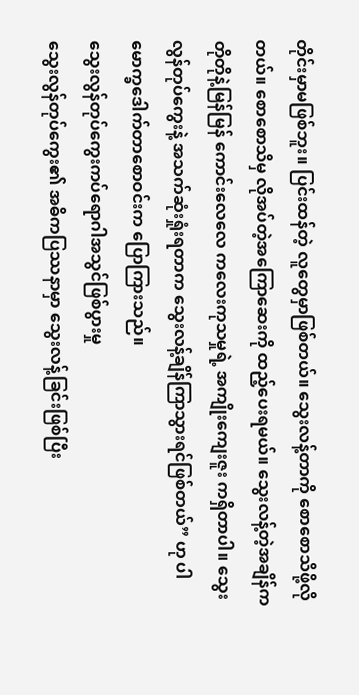တိုင်းမှာမဖြစ်ဘူး။ ပြင်းထန်တဲ့ လူတွေမှာဖြစ်တယ်။ သွေးလန့်တာကို စောစောသိဖို့လိုတယ်။ စောစောသိမှ လိုအပ်တဲ့အကြောဆေးကို ထည့်ပေးရမယ်။ သွေးလန့်တဲ့အချိန်က တိုတိုနဲ့မြန်မြန် ကောင်းလေလေ ကလေးကုသမှုရဲ့ အကျိုးကျေးဇူး ကရှိတာပါ။ သွေးလွန်တုပ်ကွေးနဲ့ အသက်ဆုံးရှုံးရတာက သွေးလန့်ချိန်ကြာသွားရင်ဖြစ်တယ်” ဟု ပါမောက္ခဒေါက်တာစောဝင်းက ပြောကြားသည်။
သွေးလွန်တုပ်ကွေးကပ်ရောဂါအသွင်ဖြစ်ပွားမှု
သွေးလွန်တုပ်ကွေး၏ အဓိကပြဿနာမှာ သွေးလန့်ခြင်းဖြစ်ပြီး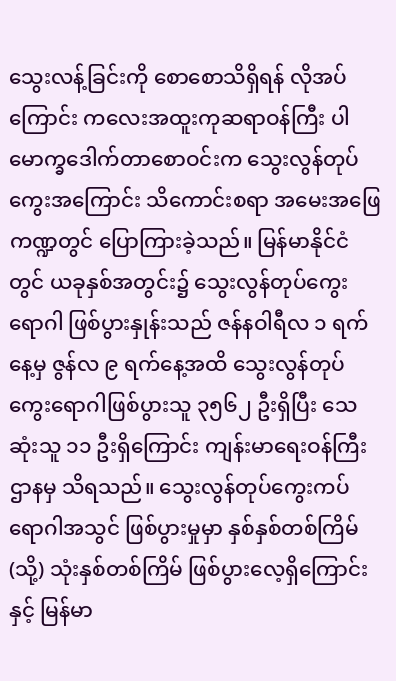သွေးလန့်ခြင်းကို စောစောသိရှိရန် လိုအပ်ကြောင်း ကလေးအထူးကုဆရာဝန်ကြီး ပါမောက္ခဒေါက်တာစောဝင်းက သွေးလွန်တုပ်ကွေးအကြောင်း သိကောင်းစရာ အမေးအဖြေကဏ္ဍတွင် ပြောကြားခဲ့သည်။ မြန်မာနိုင်ငံတွင် ယခုနှစ်အတွင်း၌ သွေးလွန်တုပ်ကွေးရောဂါ ဖြစ်ပွားနှုန်းသည် ဇန်နဝါရီလ ၁ ရက်နေ့မှ ဇွန်လ ၉ ရက်နေ့အထိ သွေးလွန်တုပ်ကွေးရောဂါဖြစ်ပွားသူ ၃၅၆၂ ဦးရှိပြီး သေဆုံးသူ ၁၁ ဦးရှိကြောင်း ကျန်းမာရေးဝန်ကြီးဌာနမှ သိရသည်။ သွေးလွန်တုပ်ကွေးကပ်ရောဂါအသွင် ဖြစ်ပွားမှုမှာ နှစ်နှစ်တစ်ကြိမ် (သို့) သုံးနှစ်တစ်ကြိမ် ဖြစ်ပွားလေ့ရှိကြောင်းနှင့် မြန်မာ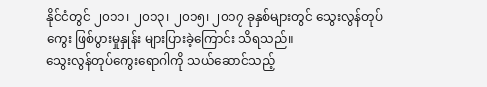နိုင်ငံတွင် ၂၀၁၁၊ ၂၀၁၃၊ ၂၀၁၅၊ ၂၀၁၇ ခုနှစ်များတွင် သွေးလွန်တုပ်ကွေး ဖြစ်ပွားမှုနှုန်း များပြားခဲ့ကြောင်း သိရသည်။
သွေးလွန်တုပ်ကွေးရောဂါကို သယ်ဆောင်သည့်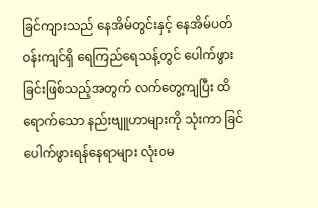ခြင်ကျားသည် နေအိမ်တွင်းနှင့် နေအိမ်ပတ်ဝန်းကျင်ရှိ ရေကြည်ရေသန့်တွင် ပေါက်ဖွားခြင်းဖြစ်သည့်အတွက် လက်တွေ့ကျပြီး ထိရောက်သော နည်းဗျူဟာများကို သုံးကာ ခြင်ပေါက်ဖွားရန်နေရာများ လုံးဝမ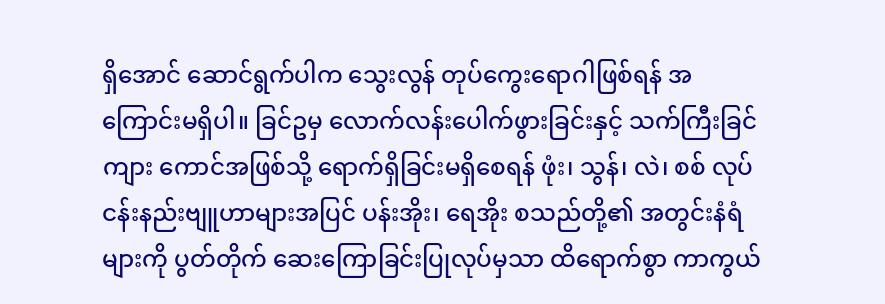ရှိအောင် ဆောင်ရွက်ပါက သွေးလွန် တုပ်ကွေးရောဂါဖြစ်ရန် အကြောင်းမရှိပါ။ ခြင်ဥမှ လောက်လန်းပေါက်ဖွားခြင်းနှင့် သက်ကြီးခြင်ကျား ကောင်အဖြစ်သို့ ရောက်ရှိခြင်းမရှိစေရန် ဖုံး၊ သွန်၊ လဲ၊ စစ် လုပ်ငန်းနည်းဗျူဟာများအပြင် ပန်းအိုး၊ ရေအိုး စသည်တို့၏ အတွင်းနံရံများကို ပွတ်တိုက် ဆေးကြောခြင်းပြုလုပ်မှသာ ထိရောက်စွာ ကာကွယ်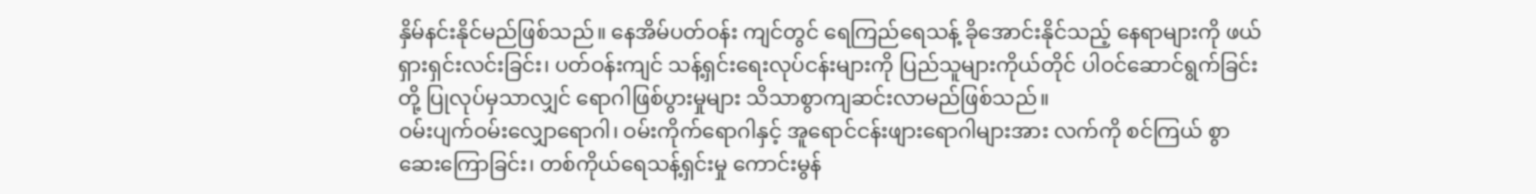နှိမ်နင်းနိုင်မည်ဖြစ်သည်။ နေအိမ်ပတ်ဝန်း ကျင်တွင် ရေကြည်ရေသန့် ခိုအောင်းနိုင်သည့် နေရာများကို ဖယ်ရှားရှင်းလင်းခြင်း၊ ပတ်ဝန်းကျင် သန့်ရှင်းရေးလုပ်ငန်းများကို ပြည်သူများကိုယ်တိုင် ပါဝင်ဆောင်ရွက်ခြင်းတို့ ပြုလုပ်မှသာလျှင် ရောဂါဖြစ်ပွားမှုများ သိသာစွာကျဆင်းလာမည်ဖြစ်သည်။
ဝမ်းပျက်ဝမ်းလျှောရောဂါ၊ ဝမ်းကိုက်ရောဂါနှင့် အူရောင်ငန်းဖျားရောဂါများအား လက်ကို စင်ကြယ် စွာဆေးကြောခြင်း၊ တစ်ကိုယ်ရေသန့်ရှင်းမှု ကောင်းမွန်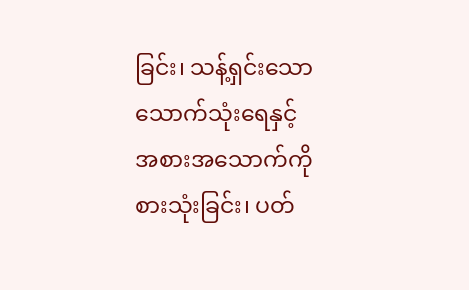ခြင်း၊ သန့်ရှင်းသော သောက်သုံးရေနှင့် အစားအသောက်ကို စားသုံးခြင်း၊ ပတ်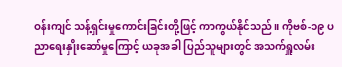ဝန်းကျင် သန့်ရှင်းမှုကောင်းခြင်းတို့ဖြင့် ကာကွယ်နိုင်သည်။ ကိုဗစ်-၁၉ ပညာရေးနှိုးဆော်မှုကြောင့် ယခုအခါ ပြည်သူများတွင် အသက်ရှူလမ်း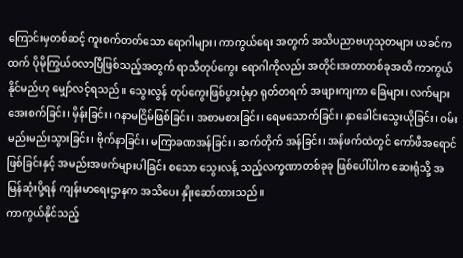ကြောင်းမှတစ်ဆင့် ကူးစက်တတ်သော ရောဂါများ၊ ကာကွယ်ရေး အတွက် အသိပညာဗဟုသုတများ ယခင်ကထက် ပိုမိုကြွယ်ဝလာပြီဖြစ်သည့်အတွက် ရာသီတုပ်ကွေး ရောဂါကိုလည်း အတိုင်းအတာတစ်ခုအထိ ကာကွယ်နိုင်မည်ဟု မျှော်လင့်ရသည်။ သွေးလွန် တုပ်ကွေးဖြစ်ပွားပုံမှာ ရုတ်တရက် အဖျားကျကာ ခြေများ၊ လက်များ အေးစက်ခြင်း၊ မှိန်းခြင်း၊ ဂနာမငြိမ်ဖြစ်ခြင်း၊ အစာမစားခြင်း၊ ရေမသောက်ခြင်း၊ နှာခေါင်းသွေးယိုခြင်း၊ ဝမ်းမည်းမည်းသွားခြင်း၊ ဗိုက်နာခြင်း၊ မကြာခဏအန်ခြင်း၊ ဆက်တိုက် အန်ခြင်း၊ အန်ဖက်ထဲတွင် ကော်ဖီအရောင်ဖြစ်ခြင်းနှင့် အမည်းအဖက်များပါခြင်း စသော သွေးလန့် သည့်လက္ခဏာတစ်ခုခု ဖြစ်ပေါ်ပါက ဆေးရုံသို့ အမြန်ဆုံးပို့ရန် ကျန်းမာရေးဌာနက အသိပေး နှိုးဆော်ထားသည်။
ကာကွယ်နိုင်သည့်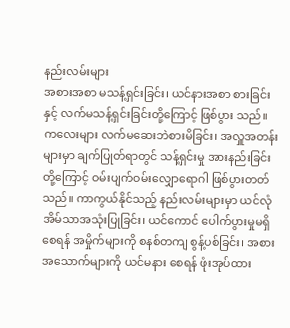နည်းလမ်းများ
အစားအစာ မသန့်ရှင်းခြင်း၊ ယင်နားအစာ စားခြင်းနှင့် လက်မသန့်ရှင်းခြင်းတို့ကြောင့် ဖြစ်ပွား သည်။ ကလေးများ လက်မဆေးဘဲစားမိခြင်း၊ အလှူအတန်းများမှာ ချက်ပြုတ်ရာတွင် သန့်ရှင်းမှု အားနည်းခြင်း တို့ကြောင့် ဝမ်းပျက်ဝမ်းလျှောရောဂါ ဖြစ်ပွားတတ်သည်။ ကာကွယ်နိုင်သည့် နည်းလမ်းများမှာ ယင်လုံအိမ်သာအသုံးပြုခြင်း၊ ယင်ကောင် ပေါက်ပွားမှုမရှိစေရန် အမှိုက်များကို စနစ်တကျ စွန့်ပစ်ခြင်း၊ အစားအသောက်များကို ယင်မနား စေရန် ဖုံးအုပ်ထား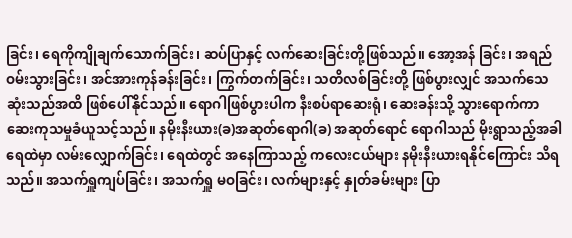ခြင်း၊ ရေကိုကျိုချက်သောက်ခြင်း၊ ဆပ်ပြာနှင့် လက်ဆေးခြင်းတို့ဖြစ်သည်။ အော့အန် ခြင်း၊ အရည်ဝမ်းသွားခြင်း၊ အင်အားကုန်ခန်းခြင်း၊ ကြွက်တက်ခြင်း၊ သတိလစ်ခြင်းတို့ ဖြစ်ပွားလျှင် အသက်သေဆုံးသည်အထိ ဖြစ်ပေါ်နိုင်သည်။ ရောဂါဖြစ်ပွားပါက နီးစပ်ရာဆေးရုံ၊ ဆေးခန်းသို့ သွားရောက်ကာ ဆေးကုသမှုခံယူသင့်သည်။ နမိုးနီးယား(ခ)အဆုတ်ရောဂါ(ခ) အဆုတ်ရောင် ရောဂါသည် မိုးရွာသည့်အခါ ရေထဲမှာ လမ်းလျှောက်ခြင်း၊ ရေထဲတွင် အနေကြာသည့် ကလေးငယ်များ နမိုးနီးယားရနိုင်ကြောင်း သိရသည်။ အသက်ရှူကျပ်ခြင်း၊ အသက်ရှူ မဝခြင်း၊ လက်များနှင့် နှုတ်ခမ်းများ ပြာ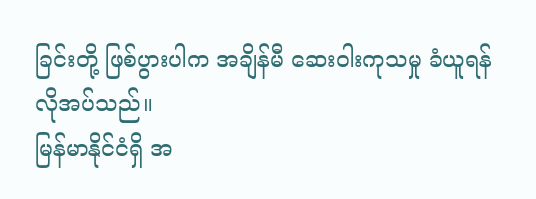ခြင်းတို့ ဖြစ်ပွားပါက အချိန်မီ ဆေးဝါးကုသမှု ခံယူရန် လိုအပ်သည်။
မြန်မာနိုင်ငံရှိ အ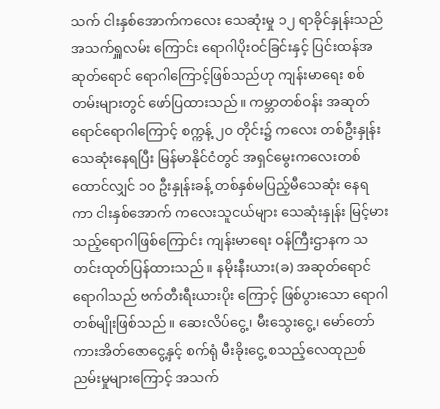သက် ငါးနှစ်အောက်ကလေး သေဆုံးမှု ၁၂ ရာခိုင်နှုန်းသည် အသက်ရှူလမ်း ကြောင်း ရောဂါပိုးဝင်ခြင်းနှင့် ပြင်းထန်အဆုတ်ရောင် ရောဂါကြောင့်ဖြစ်သည်ဟု ကျန်းမာရေး စစ်တမ်းများတွင် ဖော်ပြထားသည်။ ကမ္ဘာတစ်ဝန်း အဆုတ်ရောင်ရောဂါကြောင့် စက္ကန့် ၂၀ တိုင်း၌ ကလေး တစ်ဦးနှုန်း သေဆုံးနေရပြီး မြန်မာနိုင်ငံတွင် အရှင်မွေးကလေးတစ်ထောင်လျှင် ၁၀ ဦးနှုန်းခန့် တစ်နှစ်မပြည့်မီသေဆုံး နေရကာ ငါးနှစ်အောက် ကလေးသူငယ်များ သေဆုံးနှုန်း မြင့်မားသည့်ရောဂါဖြစ်ကြောင်း ကျန်းမာရေး ဝန်ကြီးဌာနက သတင်းထုတ်ပြန်ထားသည်။ နမိုးနီးယား(ခ) အဆုတ်ရောင် ရောဂါသည် ဗက်တီးရီးယားပိုး ကြောင့် ဖြစ်ပွားသော ရောဂါတစ်မျိုးဖြစ်သည်။ ဆေးလိပ်ငွေ့၊ မီးသွေးငွေ့၊ မော်တော်ကားအိတ်ဇောငွေ့နှင့် စက်ရုံ မီးခိုးငွေ့ စသည့်လေထုညစ်ညမ်းမှုများကြောင့် အသက်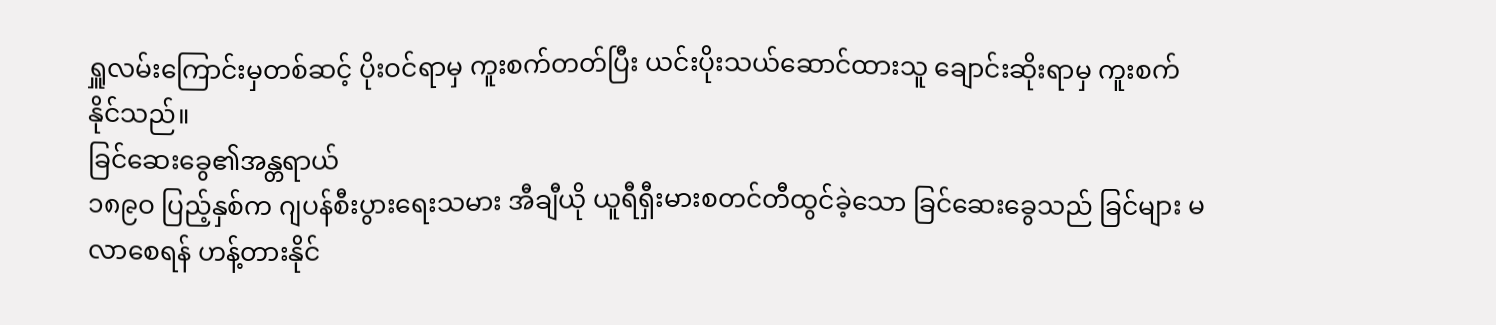ရှူလမ်းကြောင်းမှတစ်ဆင့် ပိုးဝင်ရာမှ ကူးစက်တတ်ပြီး ယင်းပိုးသယ်ဆောင်ထားသူ ချောင်းဆိုးရာမှ ကူးစက်နိုင်သည်။
ခြင်ဆေးခွေ၏အန္တရာယ်
၁၈၉ဝ ပြည့်နှစ်က ဂျပန်စီးပွားရေးသမား အီချီယို ယူရီရှီးမားစတင်တီထွင်ခဲ့သော ခြင်ဆေးခွေသည် ခြင်များ မလာစေရန် ဟန့်တားနိုင်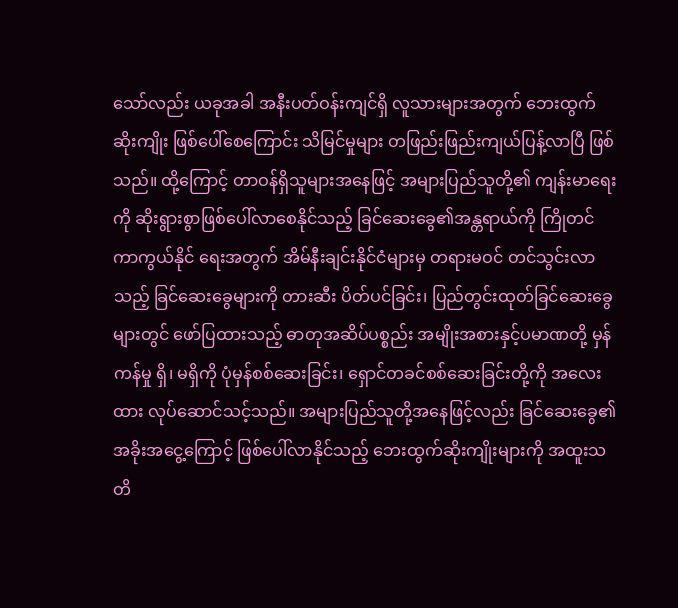သော်လည်း ယခုအခါ အနီးပတ်ဝန်းကျင်ရှိ လူသားများအတွက် ဘေးထွက်ဆိုးကျိုး ဖြစ်ပေါ်စေကြောင်း သိမြင်မှုများ တဖြည်းဖြည်းကျယ်ပြန့်လာပြီ ဖြစ်သည်။ ထို့ကြောင့် တာဝန်ရှိသူများအနေဖြင့် အများပြည်သူတို့၏ ကျန်းမာရေးကို ဆိုးရွားစွာဖြစ်ပေါ်လာစေနိုင်သည့် ခြင်ဆေးခွေ၏အန္တရာယ်ကို ကြိုတင်ကာကွယ်နိုင် ရေးအတွက် အိမ်နီးချင်းနိုင်ငံများမှ တရားမဝင် တင်သွင်းလာသည့် ခြင်ဆေးခွေများကို တားဆီး ပိတ်ပင်ခြင်း၊ ပြည်တွင်းထုတ်ခြင်ဆေးခွေများတွင် ဖော်ပြထားသည့် ဓာတုအဆိပ်ပစ္စည်း အမျိုးအစားနှင့်ပမာဏတို့ မှန်ကန်မှု ရှိ၊ မရှိကို ပုံမှန်စစ်ဆေးခြင်း၊ ရှောင်တခင်စစ်ဆေးခြင်းတို့ကို အလေးထား လုပ်ဆောင်သင့်သည်။ အများပြည်သူတို့အနေဖြင့်လည်း ခြင်ဆေးခွေ၏ အခိုးအငွေ့ကြောင့် ဖြစ်ပေါ်လာနိုင်သည့် ဘေးထွက်ဆိုးကျိုးများကို အထူးသတိ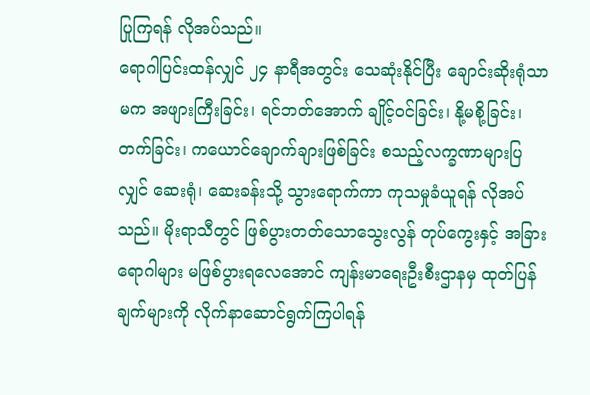ပြုကြရန် လိုအပ်သည်။
ရောဂါပြင်းထန်လျှင် ၂၄ နာရီအတွင်း သေဆုံးနိုင်ပြီး ချောင်းဆိုးရုံသာမက အဖျားကြီးခြင်း၊ ရင်ဘတ်အောက် ချိုင့်ဝင်ခြင်း၊ နို့မစို့ခြင်း၊ တက်ခြင်း၊ ကယောင်ချောက်ချားဖြစ်ခြင်း စသည့်လက္ခဏာများပြလျှင် ဆေးရုံ၊ ဆေးခန်းသို့ သွားရောက်ကာ ကုသမှုခံယူရန် လိုအပ်သည်။ မိုးရာသီတွင် ဖြစ်ပွားတတ်သောသွေးလွန် တုပ်ကွေးနှင့် အခြားရောဂါများ မဖြစ်ပွားရလေအောင် ကျန်းမာရေးဦးစီးဌာနမှ ထုတ်ပြန်ချက်များကို လိုက်နာဆောင်ရွက်ကြပါရန်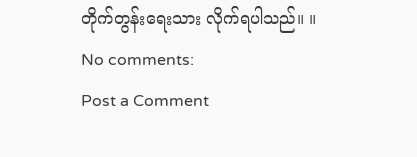တိုက်တွန်းရေးသား လိုက်ရပါသည်။ ။
No comments:
Post a Comment